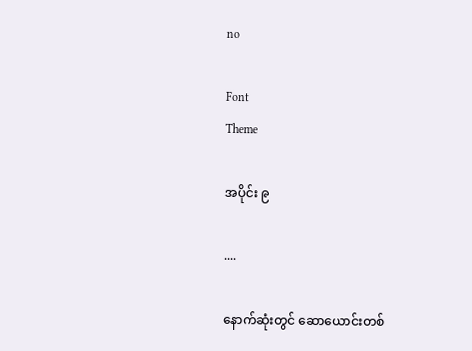no

Font
Theme

အပိုင်း ၉

....

နောက်ဆုံးတွင် ဆောယောင်းတစ်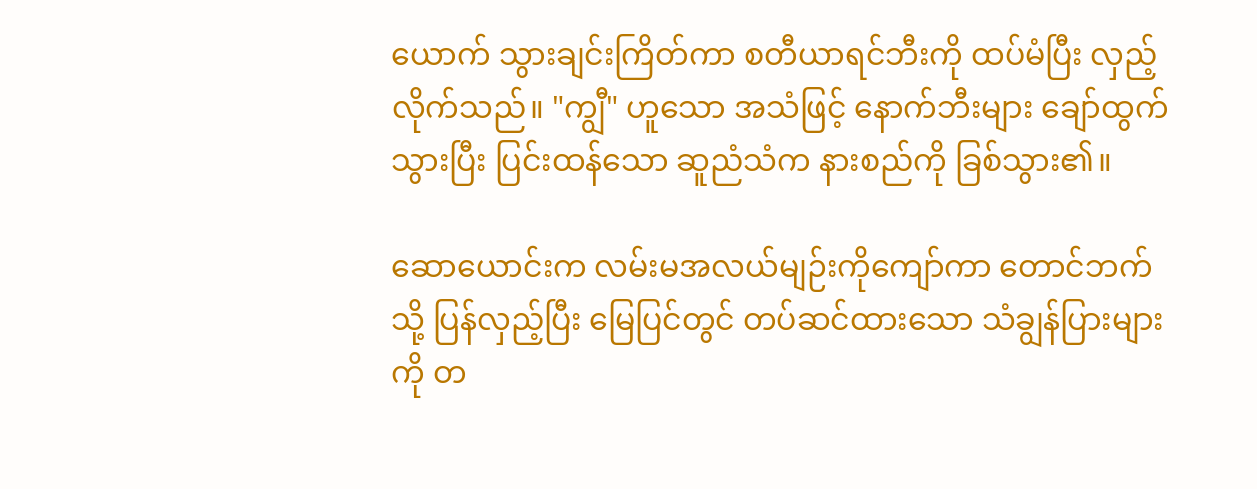ယောက် သွားချင်းကြိတ်ကာ စတီယာရင်ဘီးကို ထပ်မံပြီး လှည့်လိုက်သည်။ "ကျွီ" ဟူသော အသံဖြင့် နောက်ဘီးများ ချော်ထွက်သွားပြီး ပြင်းထန်သော ဆူညံသံက နားစည်ကို ခြစ်သွား၏။

ဆောယောင်းက လမ်းမအလယ်မျဉ်းကိုကျော်ကာ တောင်ဘက်သို့ ပြန်လှည့်ပြီး မြေပြင်တွင် တပ်ဆင်ထားသော သံချွန်ပြားများကို တ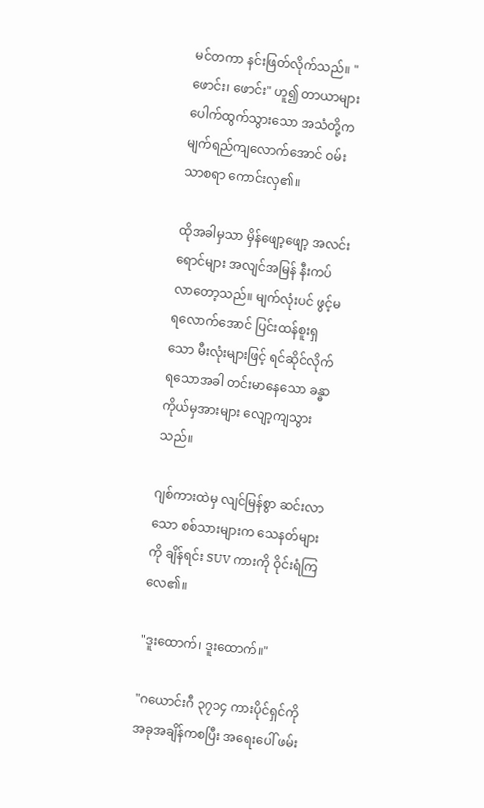မင်တကာ နင်းဖြတ်လိုက်သည်။ "ဖောင်း၊ ဖောင်း" ဟူ၍ တာယာများပေါက်ထွက်သွားသော အသံတို့က မျက်ရည်ကျလောက်အောင် ဝမ်းသာစရာ ကောင်းလှ၏။

ထိုအခါမှသာ မှိန်ဖျော့ဖျော့ အလင်းရောင်များ အလျင်အမြန် နီးကပ်လာတော့သည်။ မျက်လုံးပင် ဖွင့်မရလောက်အောင် ပြင်းထန်စူးရှသော မီးလုံးများဖြင့် ရင်ဆိုင်လိုက်ရသောအခါ တင်းမာနေသော ခန္ဓာကိုယ်မှအားများ လျော့ကျသွားသည်။

ဂျစ်ကားထဲမှ လျင်မြန်စွာ ဆင်းလာသော စစ်သားများက သေနတ်များကို ချိန်ရင်း SUV ကားကို ဝိုင်းရံကြလေ၏။

"ဒူးထောက်၊ ဒူးထောက်။"

"ဂယောင်းဂီ ၃၇၁၄ ကားပိုင်ရှင်ကို အခုအချိန်ကစပြီး အရေးပေါ် ဖမ်း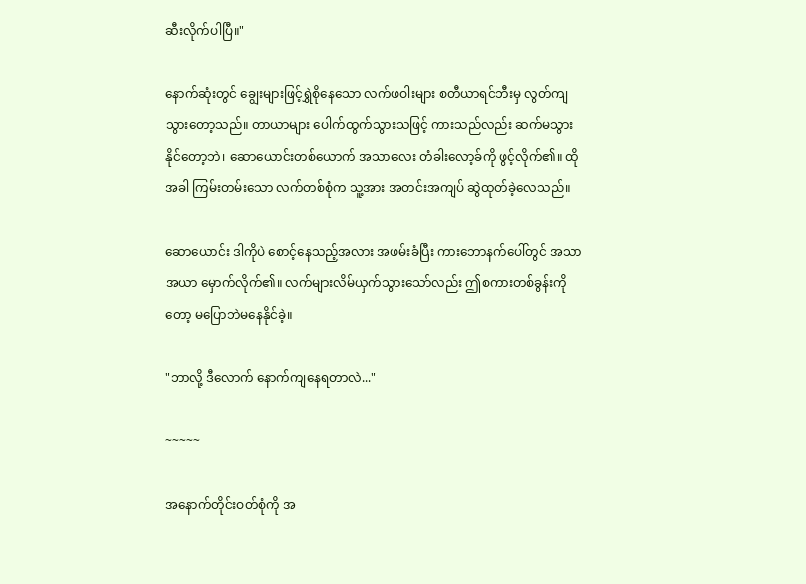ဆီးလိုက်ပါပြီ။"

နောက်ဆုံးတွင် ချွေးများဖြင့်ရွှဲစိုနေသော လက်ဖဝါးများ စတီယာရင်ဘီးမှ လွတ်ကျသွားတော့သည်။ တာယာများ ပေါက်ထွက်သွားသဖြင့် ကားသည်လည်း ဆက်မသွားနိုင်တော့ဘဲ၊ ဆောယောင်းတစ်ယောက် အသာလေး တံခါးလော့ခ်ကို ဖွင့်လိုက်၏။ ထိုအခါ ကြမ်းတမ်းသော လက်တစ်စုံက သူ့အား အတင်းအကျပ် ဆွဲထုတ်ခဲ့လေသည်။

ဆောယောင်း ဒါကိုပဲ စောင့်နေသည့်အလား အဖမ်းခံပြီး ကားဘောနက်ပေါ်တွင် အသာအယာ မှောက်လိုက်၏။ လက်များလိမ်ယှက်သွားသော်လည်း ဤစကားတစ်ခွန်းကိုတော့ မပြောဘဲမနေနိုင်ခဲ့။

"ဘာလို့ ဒီလောက် နောက်ကျနေရတာလဲ..."

~~~~~

အနောက်တိုင်းဝတ်စုံကို အ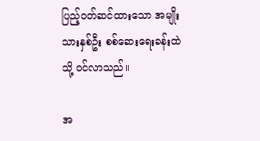ပြည့်ဝတ်ဆင်ထားသော အမျိုးသားနှစ်ဦး စစ်ဆေးရေးခန်းထဲသို့ ဝင်လာသည်။

အ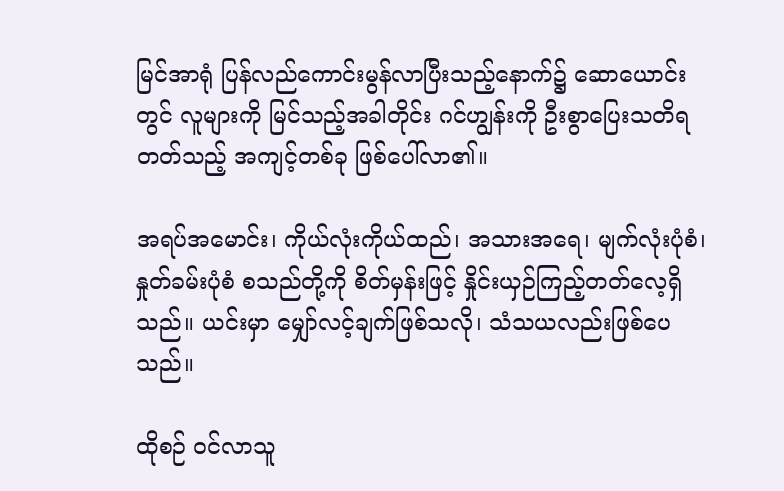မြင်အာရုံ ပြန်လည်ကောင်းမွန်လာပြီးသည့်နောက်၌ ဆောယောင်းတွင် လူများကို မြင်သည့်အခါတိုင်း ဂင်ဟျွန်းကို ဦးစွာပြေးသတိရတတ်သည့် အကျင့်တစ်ခု ဖြစ်ပေါ်လာ၏။

အရပ်အမောင်း၊ ကိုယ်လုံးကိုယ်ထည်၊ အသားအရေ၊ မျက်လုံးပုံစံ၊ နှုတ်ခမ်းပုံစံ စသည်တို့ကို စိတ်မှန်းဖြင့် နှိုင်းယှဉ်ကြည့်တတ်လေ့ရှိသည်။ ယင်းမှာ မျှော်လင့်ချက်ဖြစ်သလို၊ သံသယလည်းဖြစ်ပေသည်။

ထိုစဉ် ဝင်လာသူ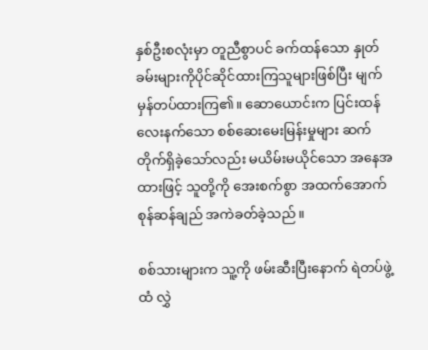နှစ်ဦးစလုံးမှာ တူညီစွာပင် ခက်ထန်သော နှုတ်ခမ်းများကိုပိုင်ဆိုင်ထားကြသူများဖြစ်ပြီး မျက်မှန်တပ်ထားကြ၏။ ဆောယောင်းက ပြင်းထန်လေးနက်သော စစ်ဆေးမေးမြန်းမှုများ ဆက်တိုက်ရှိခဲ့သော်လည်း မယိမ်းမယိုင်သော အနေအထားဖြင့် သူတို့ကို အေးစက်စွာ အထက်အောက် စုန်ဆန်ချည် အကဲခတ်ခဲ့သည်။

စစ်သားများက သူ့ကို ဖမ်းဆီးပြီးနောက် ရဲတပ်ဖွဲ့ထံ လွှဲ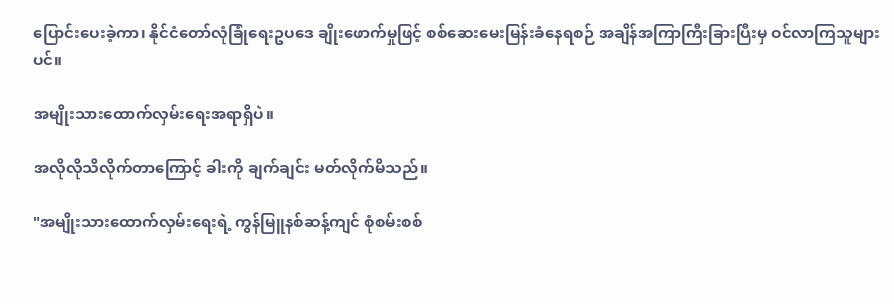ပြောင်းပေးခဲ့ကာ၊ နိုင်ငံတော်လုံခြုံရေးဥပဒေ ချိုးဖောက်မှုဖြင့် စစ်ဆေးမေးမြန်းခံနေရစဉ် အချိန်အကြာကြီးခြားပြီးမှ ဝင်လာကြသူများပင်။

အမျိုးသားထောက်လှမ်းရေးအရာရှိပဲ။

အလိုလိုသိလိုက်တာကြောင့် ခါးကို ချက်ချင်း မတ်လိုက်မိသည်။

"အမျိုးသားထောက်လှမ်းရေးရဲ့ ကွန်မြူနစ်ဆန့်ကျင် စုံစမ်းစစ်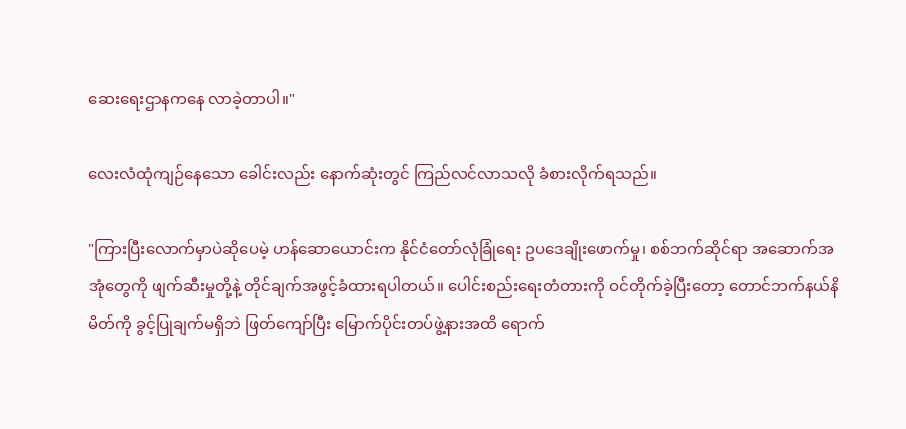ဆေးရေးဌာနကနေ လာခဲ့တာပါ။"

လေးလံထုံကျဉ်နေသော ခေါင်းလည်း နောက်ဆုံးတွင် ကြည်လင်လာသလို ခံစားလိုက်ရသည်။

"ကြားပြီးလောက်မှာပဲဆိုပေမဲ့ ဟန်ဆောယောင်းက နိုင်ငံတော်လုံခြုံရေး ဥပဒေချိုးဖောက်မှု၊ စစ်ဘက်ဆိုင်ရာ အဆောက်အအုံတွေကို ဖျက်ဆီးမှုတို့နဲ့ တိုင်ချက်အဖွင့်ခံထားရပါတယ်။ ပေါင်းစည်းရေးတံတားကို ဝင်တိုက်ခဲ့ပြီးတော့ တောင်ဘက်နယ်နိမိတ်ကို ခွင့်ပြုချက်မရှိဘဲ ဖြတ်ကျော်ပြီး မြောက်ပိုင်းတပ်ဖွဲ့နားအထိ ရောက်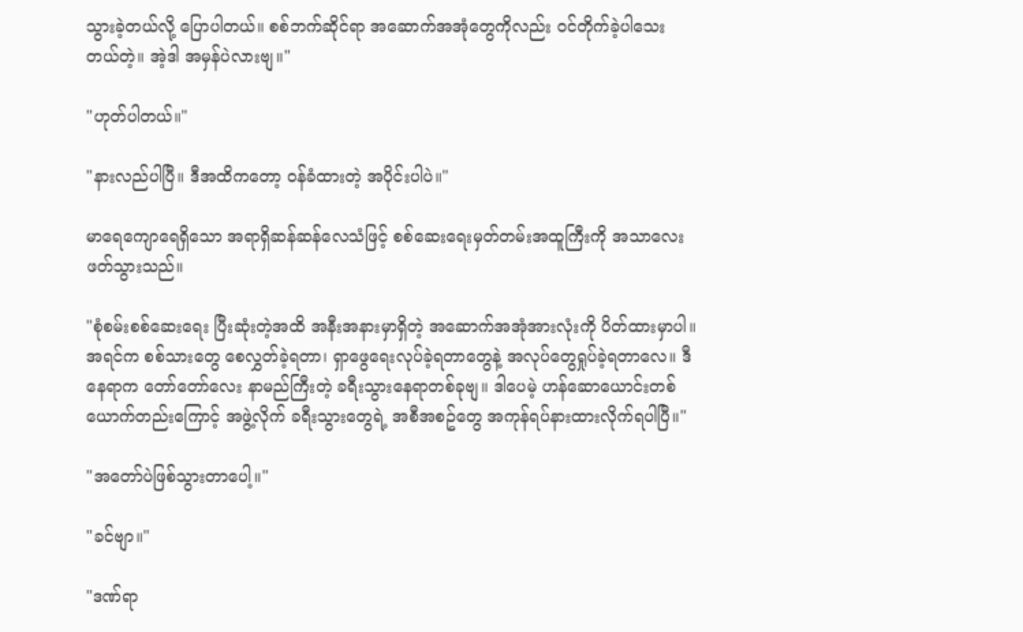သွားခဲ့တယ်လို့ ပြောပါတယ်။ စစ်ဘက်ဆိုင်ရာ အဆောက်အအုံတွေကိုလည်း ဝင်တိုက်ခဲ့ပါသေးတယ်တဲ့။ အဲ့ဒါ အမှန်ပဲလားဗျ။"

"ဟုတ်ပါတယ်။"

"နားလည်ပါပြီ။ ဒီအထိကတော့ ဝန်ခံထားတဲ့ အပိုင်းပါပဲ။"

မာရေကျောရေရှိသော အရာရှိဆန်ဆန်လေသံဖြင့် စစ်ဆေးရေးမှတ်တမ်းအထူကြီးကို အသာလေး ဖတ်သွားသည်။

"စုံစမ်းစစ်ဆေးရေး ပြီးဆုံးတဲ့အထိ အနီးအနားမှာရှိတဲ့ အဆောက်အအုံအားလုံးကို ပိတ်ထားမှာပါ။ အရင်က စစ်သားတွေ စေလွှတ်ခဲ့ရတာ၊ ရှာဖွေရေးလုပ်ခဲ့ရတာတွေနဲ့ အလုပ်တွေရှုပ်ခဲ့ရတာလေ။ ဒီနေရာက တော်တော်လေး နာမည်ကြီးတဲ့ ခရီးသွားနေရာတစ်ခုဗျ။ ဒါပေမဲ့ ဟန်ဆောယောင်းတစ်ယောက်တည်းကြောင့် အဖွဲ့လိုက် ခရီးသွားတွေရဲ့ အစီအစဥ်တွေ အကုန်ရပ်နားထားလိုက်ရပါပြီ။"

"အတော်ပဲဖြစ်သွားတာပေါ့။"

"ခင်ဗျာ။"

"ဒဏ်ရာ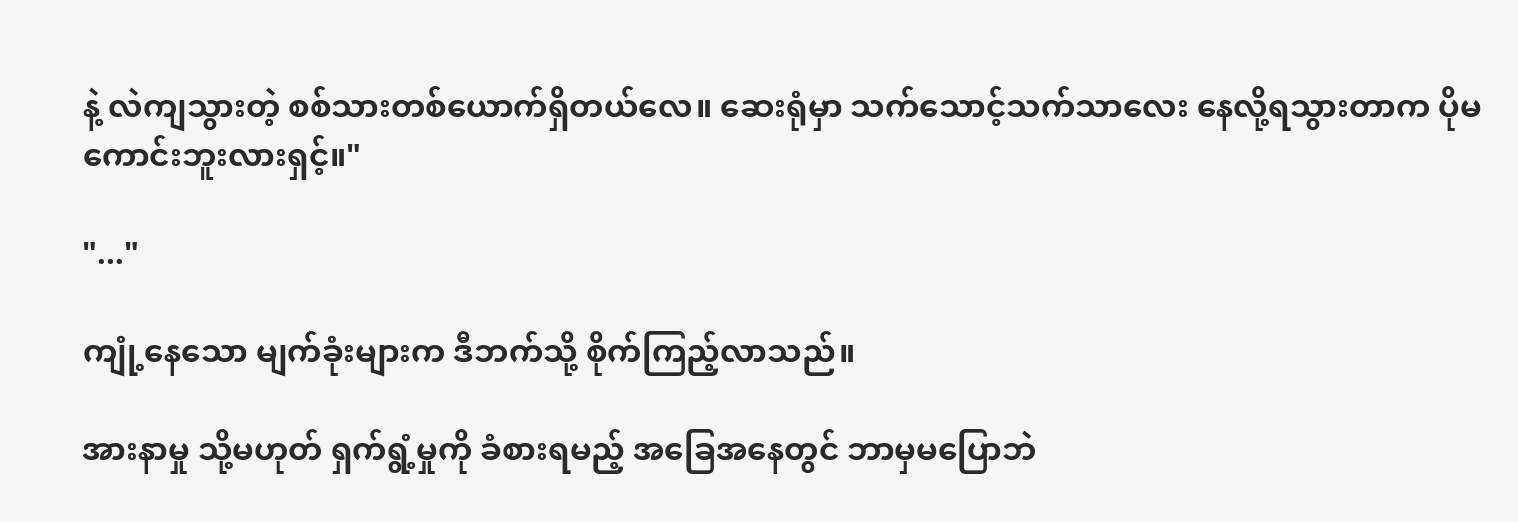နဲ့ လဲကျသွားတဲ့ စစ်သားတစ်ယောက်ရှိတယ်လေ။ ဆေးရုံမှာ သက်သောင့်သက်သာလေး နေလို့ရသွားတာက ပိုမကောင်းဘူးလားရှင့်။"

"..."

ကျုံ့နေသော မျက်ခုံးများက ဒီဘက်သို့ စိုက်ကြည့်လာသည်။

အားနာမှု သို့မဟုတ် ရှက်ရွံ့မှုကို ခံစားရမည့် အခြေအနေတွင် ဘာမှမပြောဘဲ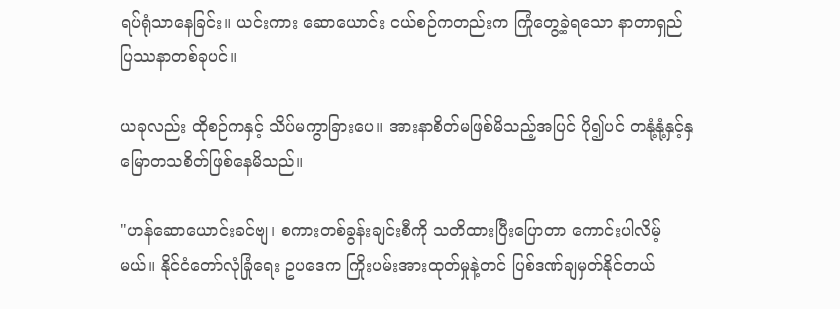ရပ်ရုံသာနေခြင်း။ ယင်းကား ဆောယောင်း ငယ်စဉ်ကတည်းက ကြုံတွေ့ခဲ့ရသော နာတာရှည် ပြဿနာတစ်ခုပင်။

ယခုလည်း ထိုစဉ်ကနှင့် သိပ်မကွာခြားပေ။ အားနာစိတ်မဖြစ်မိသည့်အပြင် ပို၍ပင် တနုံ့နုံ့နှင့်နှမြောတသစိတ်ဖြစ်နေမိသည်။

"ဟန်ဆောယောင်းခင်ဗျ၊ စကားတစ်ခွန်းချင်းစီကို သတိထားပြီးပြောတာ ကောင်းပါလိမ့်မယ်။ နိုင်ငံတော်လုံခြုံရေး ဥပဒေက ကြိုးပမ်းအားထုတ်မှုနဲ့တင် ပြစ်ဒဏ်ချမှတ်နိုင်တယ်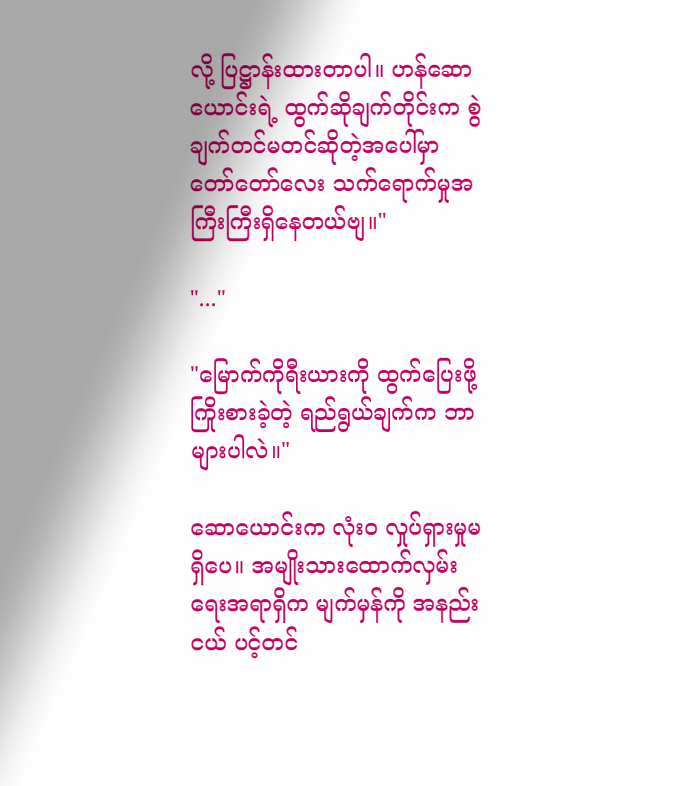လို့ ပြဋ္ဌာန်းထားတာပါ။ ဟန်ဆောယောင်းရဲ့ ထွက်ဆိုချက်တိုင်းက စွဲချက်တင်မတင်ဆိုတဲ့အပေါ်မှာ တော်တော်လေး သက်ရောက်မှုအကြီးကြီးရှိနေတယ်ဗျ။"

"..."

"မြောက်ကိုရီးယားကို ထွက်ပြေးဖို့ ကြိုးစားခဲ့တဲ့ ရည်ရွယ်ချက်က ဘာများပါလဲ။"

ဆောယောင်းက လုံးဝ လှုပ်ရှားမှုမရှိပေ။ အမျိုးသားထောက်လှမ်းရေးအရာရှိက မျက်မှန်ကို အနည်းငယ် ပင့်တင်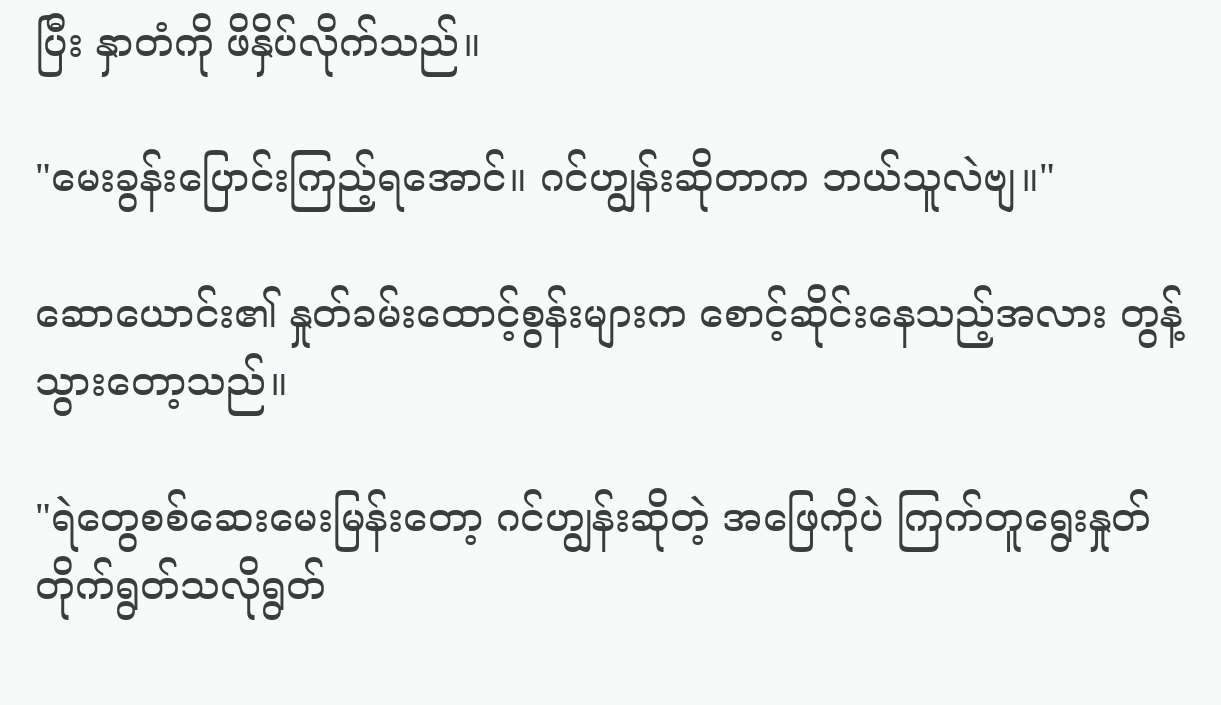ပြီး နှာတံကို ဖိနှိပ်လိုက်သည်။

"မေးခွန်းပြောင်းကြည့်ရအောင်။ ဂင်ဟျွန်းဆိုတာက ဘယ်သူလဲဗျ။"

ဆောယောင်း၏ နှုတ်ခမ်းထောင့်စွန်းများက စောင့်ဆိုင်းနေသည့်အလား တွန့်သွားတော့သည်။

"ရဲတွေစစ်ဆေးမေးမြန်းတော့ ဂင်ဟျွန်းဆိုတဲ့ အဖြေကိုပဲ ကြက်တူရွေးနှုတ်တိုက်ရွတ်သလိုရွတ်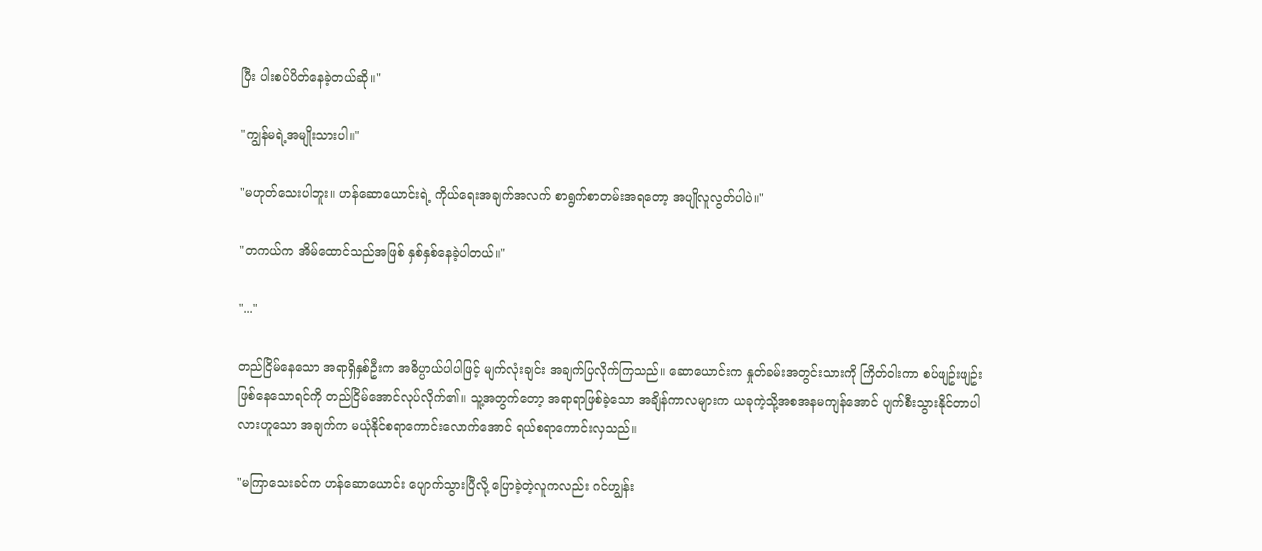ပြီး ပါးစပ်ပိတ်နေခဲ့တယ်ဆို။"

"ကျွန်မရဲ့အမျိုးသားပါ။"

"မဟုတ်သေးပါဘူး။ ဟန်ဆောယောင်းရဲ့ ကိုယ်ရေးအချက်အလက် စာရွက်စာတမ်းအရတော့ အပျိုလူလွတ်ပါပဲ။"

"တကယ်က အိမ်ထောင်သည်အဖြစ် နှစ်နှစ်နေခဲ့ပါတယ်။"

"..."

တည်ငြိမ်နေသော အရာရှိနှစ်ဦးက အဓိပ္ပာယ်ပါပါဖြင့် မျက်လုံးချင်း အချက်ပြလိုက်ကြသည်။ ဆောယောင်းက နှုတ်ခမ်းအတွင်းသားကို ကြိတ်ဝါးကာ စပ်ဖျဥ်းဖျဥ်းဖြစ်နေသောရင်ကို တည်ငြိမ်အောင်လုပ်လိုက်၏။ သူ့အတွက်တော့ အရာရာဖြစ်ခဲ့သော အချိန်ကာလများက ယခုကဲ့သို့အစအနမကျန်အောင် ပျက်စီးသွားနိုင်တာပါလားဟူသော အချက်က မယုံနိုင်စရာကောင်းလောက်အောင် ရယ်စရာကောင်းလှသည်။

"မကြာသေးခင်က ဟန်ဆောယောင်း ပျောက်သွားပြီလို့ ပြောခဲ့တဲ့လူကလည်း ဂင်ဟျွန်း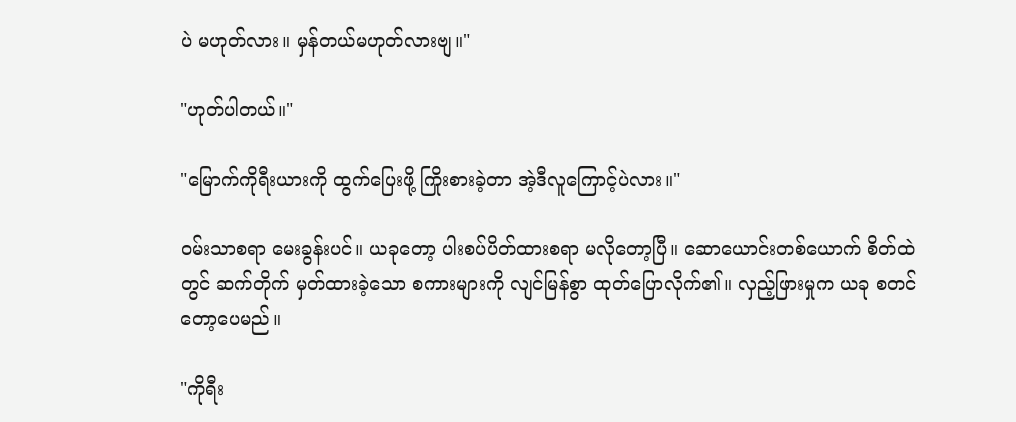ပဲ မဟုတ်လား။ မှန်တယ်မဟုတ်လားဗျ။"

"ဟုတ်ပါတယ်။"

"မြောက်ကိုရီးယားကို ထွက်ပြေးဖို့ ကြိုးစားခဲ့တာ အဲ့ဒီလူကြောင့်ပဲလား။"

ဝမ်းသာစရာ မေးခွန်းပင်။ ယခုတော့ ပါးစပ်ပိတ်ထားစရာ မလိုတော့ပြီ။ ဆောယောင်းတစ်ယောက် စိတ်ထဲတွင် ဆက်တိုက် မှတ်ထားခဲ့သော စကားများကို လျင်မြန်စွာ ထုတ်ပြောလိုက်၏။ လှည့်ဖြားမှုက ယခု စတင်တော့ပေမည်။

"ကိုရီး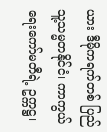ယား ဒီမိုကရက်တစ် ပြည်သူ့သမ္မတနိုင်ငံ၊ ကာကွယ်ရေးကော်မတီရဲ့ ဥက္ကဋ္ဌ၊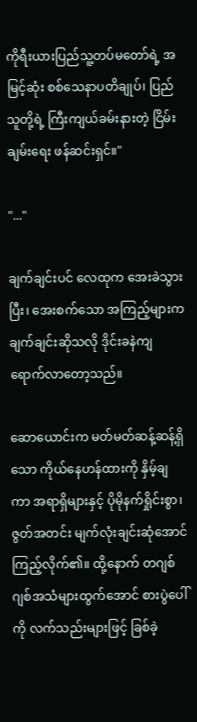ကိုရီးယားပြည်သူ့တပ်မတော်ရဲ့ အမြင့်ဆုံး စစ်သေနာပတိချုပ်၊ ပြည်သူတို့ရဲ့ ကြီးကျယ်ခမ်းနားတဲ့ ငြိမ်းချမ်းရေး ဖန်ဆင်းရှင်။"

"..."

ချက်ချင်းပင် လေထုက အေးခဲသွားပြီး၊ အေးစက်သော အကြည့်များက ချက်ချင်းဆိုသလို ဒိုင်းခနဲကျရောက်လာတော့သည်။

ဆောယောင်းက မတ်မတ်ဆန့်ဆန့်ရှိသော ကိုယ်နေဟန်ထားကို နှိမ့်ချကာ အရာရှိများနှင့် ပိုမိုနက်ရှိုင်းစွာ၊ ဇွတ်အတင်း မျက်လုံးချင်းဆုံအောင်ကြည့်လိုက်၏။ ထို့နောက် တဂျစ်ဂျစ်အသံများထွက်အောင် စားပွဲပေါ်ကို လက်သည်းများဖြင့် ခြစ်ခဲ့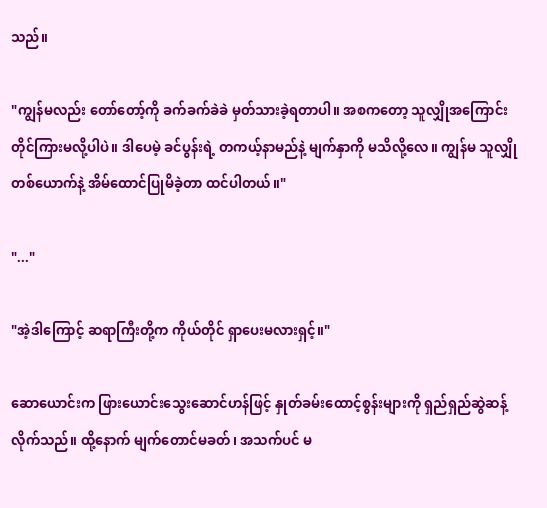သည်။

"ကျွန်မလည်း တော်တော့်ကို ခက်ခက်ခဲခဲ မှတ်သားခဲ့ရတာပါ။ အစကတော့ သူလျှိုအကြောင်း တိုင်ကြားမလို့ပါပဲ။ ဒါပေမဲ့ ခင်ပွန်းရဲ့ တကယ့်နာမည်နဲ့ မျက်နှာကို မသိလို့လေ။ ကျွန်မ သူလျှိုတစ်ယောက်နဲ့ အိမ်ထောင်ပြုမိခဲ့တာ ထင်ပါတယ်။"

"..."

"အဲ့ဒါကြောင့် ဆရာကြီးတို့က ကိုယ်တိုင် ရှာပေးမလားရှင့်။"

ဆောယောင်းက ဖြားယောင်းသွေးဆောင်ဟန်ဖြင့် နှုတ်ခမ်းထောင့်စွန်းများကို ရှည်ရှည်ဆွဲဆန့်လိုက်သည်။ ထို့နောက် မျက်တောင်မခတ်၊ အသက်ပင် မ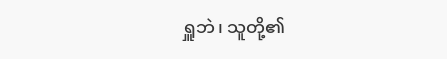ရှူဘဲ၊ သူတို့၏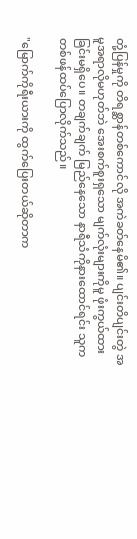တုံ့ပြန်မှုကို တိရစ္ဆာန်တစ်ကောင်လို အကဲခတ်နေမိ၏။ ပျင်းတိပျင်းတွဲ အမူအရာလိုမဟုတ်ဘဲ အေးစက်စူးရှသော မျက်လုံးများကိုမူ ဖုံးကွယ်ထားခြင်းမရှိပေ။ တချက်ချက် မြည်နေသော နာရီသံကိုနားထောင်ရင်း သူက တစ်ဖန်ထပ်ပြောလိုက်သည်။

"မြောက်ကိုရီးယားကို ထွက်ပြေးတယ်ဆိုတာက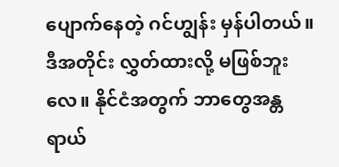ပျောက်နေတဲ့ ဂင်ဟျွန်း မှန်ပါတယ်။ ဒီအတိုင်း လွှတ်ထားလို့ မဖြစ်ဘူးလေ။ နိုင်ငံအတွက် ဘာတွေအန္တရာယ်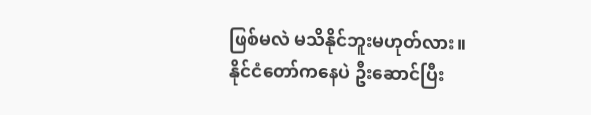ဖြစ်မလဲ မသိနိုင်ဘူးမဟုတ်လား။ နိုင်ငံတော်ကနေပဲ ဦးဆောင်ပြီး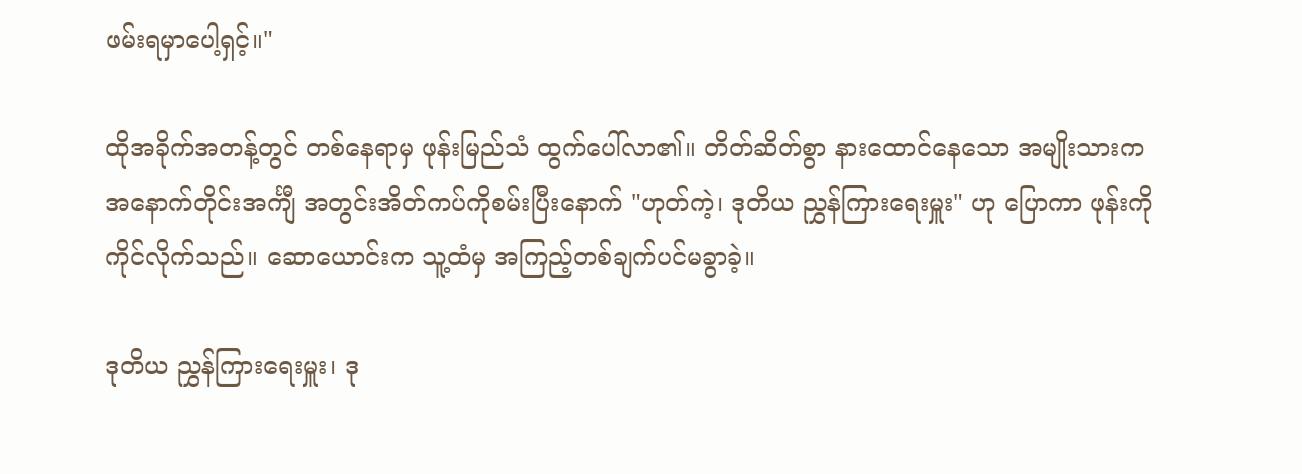ဖမ်းရမှာပေါ့ရှင့်။"

ထိုအခိုက်အတန့်တွင် တစ်နေရာမှ ဖုန်းမြည်သံ ထွက်ပေါ်လာ၏။ တိတ်ဆိတ်စွာ နားထောင်နေသော အမျိုးသားက အနောက်တိုင်းအင်္ကျီ အတွင်းအိတ်ကပ်ကိုစမ်းပြီးနောက် "ဟုတ်ကဲ့၊ ဒုတိယ ညွှန်ကြားရေးမှူး" ဟု ပြောကာ ဖုန်းကို ကိုင်လိုက်သည်။ ဆောယောင်းက သူ့ထံမှ အကြည့်တစ်ချက်ပင်မခွာခဲ့။

ဒုတိယ ညွှန်ကြားရေးမှူး၊ ဒု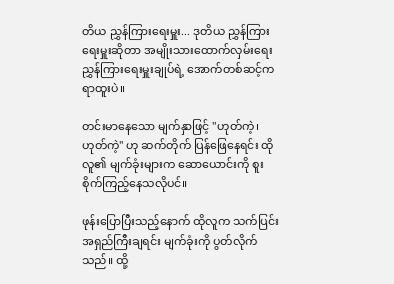တိယ ညွှန်ကြားရေးမှူး... ဒုတိယ ညွှန်ကြားရေးမှူးဆိုတာ အမျိုးသားထောက်လှမ်းရေး ညွှန်ကြားရေးမှူးချုပ်ရဲ့ အောက်တစ်ဆင့်က ရာထူးပဲ။

တင်းမာနေသော မျက်နှာဖြင့် "ဟုတ်ကဲ့၊ ဟုတ်ကဲ့" ဟု ဆက်တိုက် ပြန်ဖြေနေရင်း ထိုလူ၏ မျက်ခုံးများက ဆောယောင်းကို စူးစိုက်ကြည့်နေသလိုပင်။

ဖုန်းပြောပြီးသည့်နောက် ထိုလူက သက်ပြင်းအရှည်ကြီးချရင်း မျက်ခုံးကို ပွတ်လိုက်သည်။ ထို့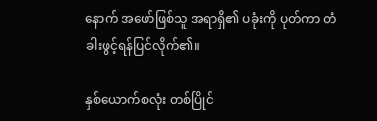နောက် အဖော်ဖြစ်သူ အရာရှိ၏ ပခုံးကို ပုတ်ကာ တံခါးဖွင့်ရန်ပြင်လိုက်၏။

နှစ်ယောက်စလုံး တစ်ပြိုင်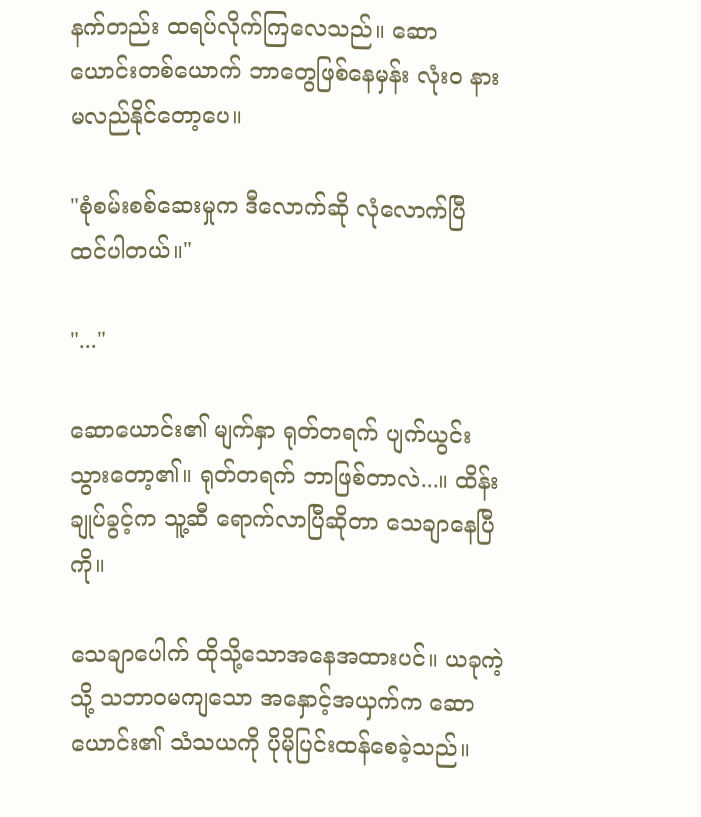နက်တည်း ထရပ်လိုက်ကြလေသည်။ ဆောယောင်းတစ်ယောက် ဘာတွေဖြစ်နေမှန်း လုံးဝ နားမလည်နိုင်တော့ပေ။

"စုံစမ်းစစ်ဆေးမှုက ဒီလောက်ဆို လုံလောက်ပြီ ထင်ပါတယ်။"

"..."

ဆောယောင်း၏ မျက်နှာ ရုတ်တရက် ပျက်ယွင်းသွားတော့၏။ ရုတ်တရက် ဘာဖြစ်တာလဲ...။ ထိန်းချုပ်ခွင့်က သူ့ဆီ ရောက်လာပြီဆိုတာ သေချာနေပြီကို။

သေချာပေါက် ထိုသို့သောအနေအထားပင်။ ယခုကဲ့သို့ သဘာဝမကျသော အနှောင့်အယှက်က ဆောယောင်း၏ သံသယကို ပိုမိုပြင်းထန်စေခဲ့သည်။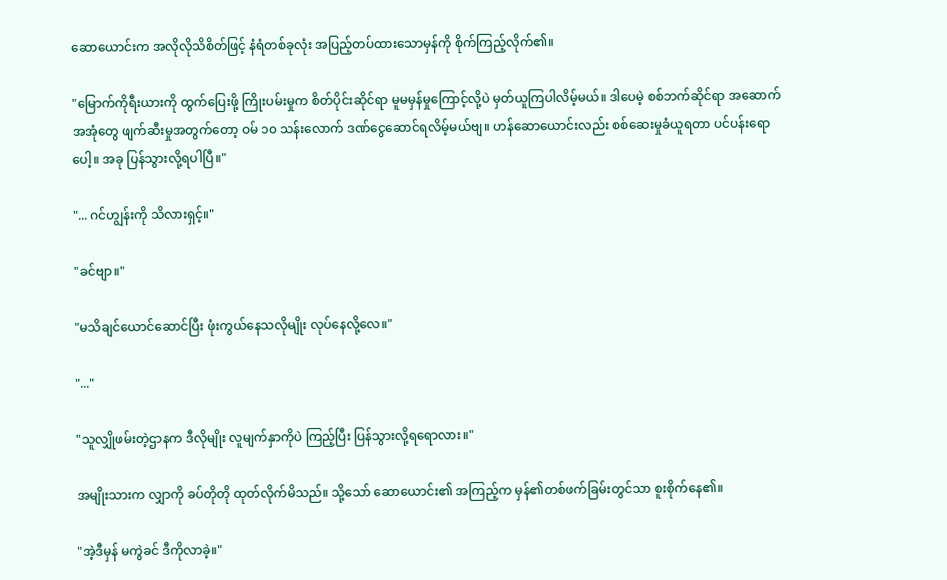ဆောယောင်းက အလိုလိုသိစိတ်ဖြင့် နံရံတစ်ခုလုံး အပြည့်တပ်ထားသောမှန်ကို စိုက်ကြည့်လိုက်၏။

"မြောက်ကိုရီးယားကို ထွက်ပြေးဖို့ ကြိုးပမ်းမှုက စိတ်ပိုင်းဆိုင်ရာ မူမမှန်မှုကြောင့်လို့ပဲ မှတ်ယူကြပါလိမ့်မယ်။ ဒါပေမဲ့ စစ်ဘက်ဆိုင်ရာ အဆောက်အအုံတွေ ဖျက်ဆီးမှုအတွက်တော့ ဝမ် ၁၀ သန်းလောက် ဒဏ်ငွေဆောင်ရလိမ့်မယ်ဗျ။ ဟန်ဆောယောင်းလည်း စစ်ဆေးမှုခံယူရတာ ပင်ပန်းရောပေါ့။ အခု ပြန်သွားလို့ရပါပြီ။"

"... ဂင်ဟျွန်းကို သိလားရှင့်။"

"ခင်ဗျာ။"

"မသိချင်ယောင်ဆောင်ပြီး ဖုံးကွယ်နေသလိုမျိုး လုပ်နေလို့လေ။"

"..."

"သူလျှိုဖမ်းတဲ့ဌာနက ဒီလိုမျိုး လူမျက်နှာကိုပဲ ကြည့်ပြီး ပြန်သွားလို့ရရောလား။"

အမျိုးသားက လျှာကို ခပ်တိုတို ထုတ်လိုက်မိသည်။ သို့သော် ဆောယောင်း၏ အကြည့်က မှန်၏တစ်ဖက်ခြမ်းတွင်သာ စူးစိုက်နေ၏။

"အဲ့ဒီမှန် မကွဲခင် ဒီကိုလာခဲ့။"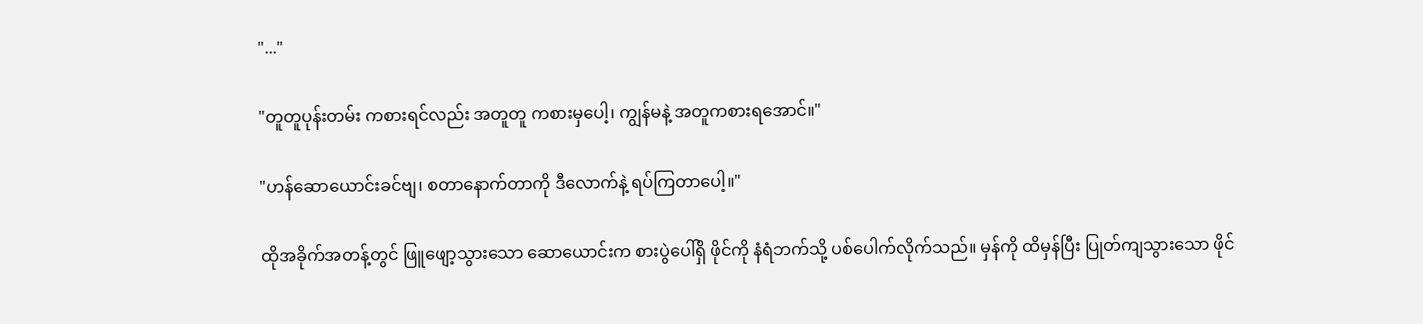"..."

"တူတူပုန်းတမ်း ကစားရင်လည်း အတူတူ ကစားမှပေါ့၊ ကျွန်မနဲ့ အတူကစားရအောင်။"

"ဟန်ဆောယောင်းခင်ဗျ၊ စတာနောက်တာကို ဒီလောက်နဲ့ ရပ်ကြတာပေါ့။"

ထိုအခိုက်အတန့်တွင် ဖြူဖျော့သွားသော ဆောယောင်းက စားပွဲပေါ်ရှိ ဖိုင်ကို နံရံဘက်သို့ ပစ်ပေါက်လိုက်သည်။ မှန်ကို ထိမှန်ပြီး ပြုတ်ကျသွားသော ဖိုင်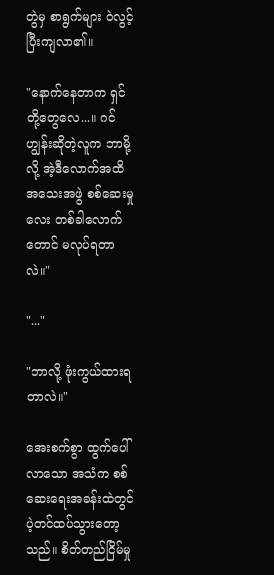တွဲမှ စာရွက်များ ဝဲလွင့်ပြီးကျလာ၏။

"နောက်နေတာက ရှင်တို့တွေလေ...။ ဂင်ဟျွန်းဆိုတဲ့လူက ဘာမို့လို့ အဲ့ဒီလောက်အထိ အသေးအဖွဲ စစ်ဆေးမှုလေး တစ်ခါလောက်တောင် မလုပ်ရတာလဲ။"

"..."

"ဘာလို့ ဖုံးကွယ်ထားရတာလဲ။"

အေးစက်စွာ ထွက်ပေါ်လာသော အသံက စစ်ဆေးရေးအခန်းထဲတွင် ပဲ့တင်ထပ်သွားတော့သည်။ စိတ်တည်ငြိမ်မှု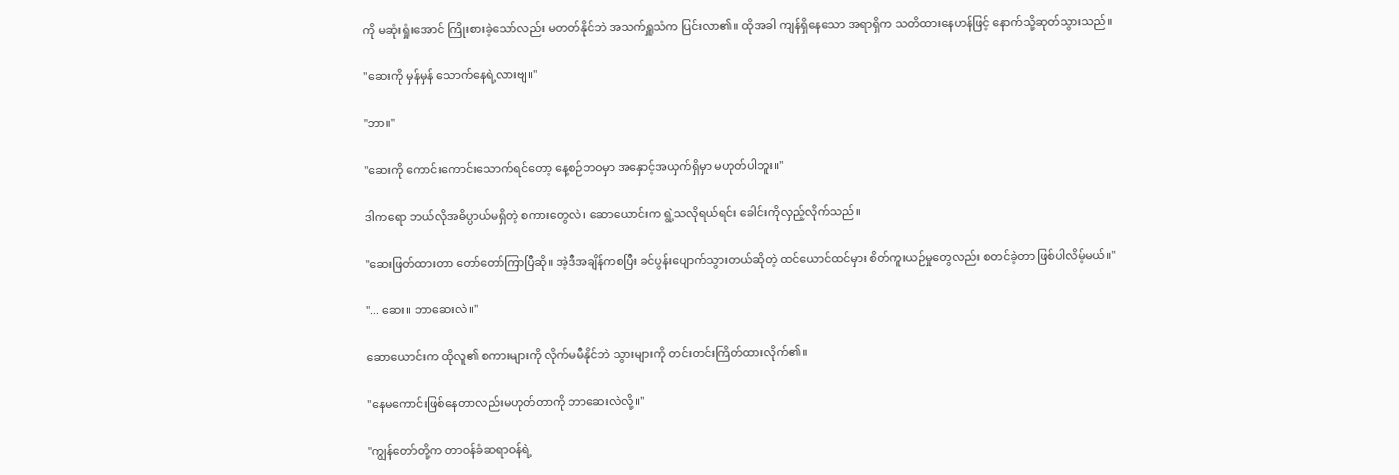ကို မဆုံးရှုံးအောင် ကြိုးစားခဲ့သော်လည်း မတတ်နိုင်ဘဲ အသက်ရှူသံက ပြင်းလာ၏။ ထိုအခါ ကျန်ရှိနေသော အရာရှိက သတိထားနေဟန်ဖြင့် နောက်သို့ဆုတ်သွားသည်။

"ဆေးကို မှန်မှန် သောက်နေရဲ့လားဗျ။"

"ဘာ။"

"ဆေးကို ကောင်းကောင်းသောက်ရင်တော့ နေ့စဉ်ဘဝမှာ အနှောင့်အယှက်ရှိမှာ မဟုတ်ပါဘူး။"

ဒါကရော ဘယ်လိုအဓိပ္ပာယ်မရှိတဲ့ စကားတွေလဲ၊ ဆောယောင်းက ရွဲ့သလိုရယ်ရင်း ခေါင်းကိုလှည့်လိုက်သည်။

"ဆေးဖြတ်ထားတာ တော်တော်ကြာပြီဆို။ အဲ့ဒီအချိန်ကစပြီး ခင်ပွန်းပျောက်သွားတယ်ဆိုတဲ့ ထင်ယောင်ထင်မှား စိတ်ကူးယဉ်မှုတွေလည်း စတင်ခဲ့တာ ဖြစ်ပါလိမ့်မယ်။"

"... ဆေး။ ဘာဆေးလဲ။"

ဆောယောင်းက ထိုလူ၏ စကားများကို လိုက်မမီနိုင်ဘဲ သွားများကို တင်းတင်းကြိတ်ထားလိုက်၏။

"နေမကောင်းဖြစ်နေတာလည်းမဟုတ်တာကို ဘာဆေးလဲလို့။"

"ကျွန်တော်တို့က တာဝန်ခံဆရာဝန်ရဲ့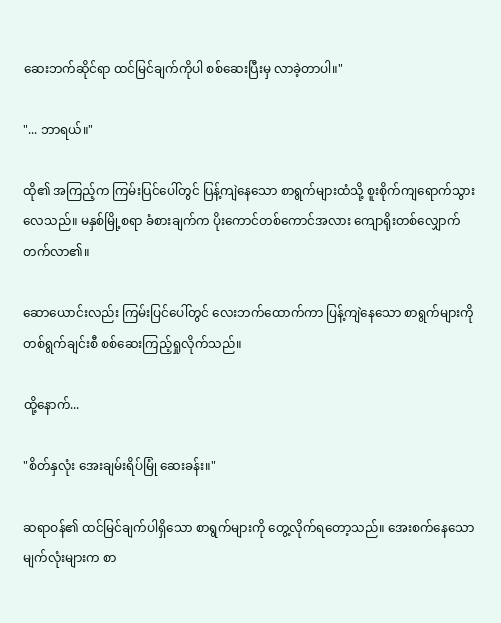ဆေးဘက်ဆိုင်ရာ ထင်မြင်ချက်ကိုပါ စစ်ဆေးပြီးမှ လာခဲ့တာပါ။"

"... ဘာရယ်။"

ထို၏ အကြည့်က ကြမ်းပြင်ပေါ်တွင် ပြန့်ကျဲနေသော စာရွက်များထံသို့ စူးစိုက်ကျရောက်သွားလေသည်။ မနှစ်မြို့စရာ ခံစားချက်က ပိုးကောင်တစ်ကောင်အလား ကျောရိုးတစ်လျှောက် တက်လာ၏။

ဆောယောင်းလည်း ကြမ်းပြင်ပေါ်တွင် လေးဘက်ထောက်ကာ ပြန့်ကျဲနေသော စာရွက်များကို တစ်ရွက်ချင်းစီ စစ်ဆေးကြည့်ရှုလိုက်သည်။

ထို့နောက်...

"စိတ်နှလုံး အေးချမ်းရိပ်မြုံ ဆေးခန်း။"

ဆရာဝန်၏ ထင်မြင်ချက်ပါရှိသော စာရွက်များကို တွေ့လိုက်ရတော့သည်။ အေးစက်နေသော မျက်လုံးများက စာ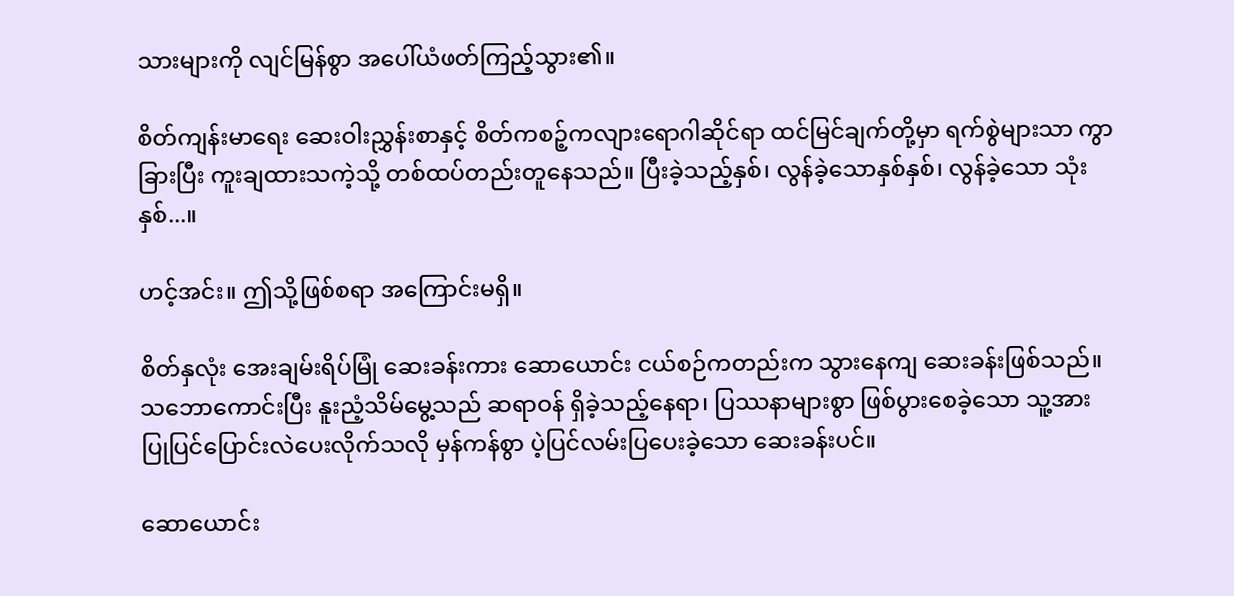သားများကို လျင်မြန်စွာ အပေါ်ယံဖတ်ကြည့်သွား၏။

စိတ်ကျန်းမာရေး ဆေးဝါးညွှန်းစာနှင့် စိတ်ကစဉ့်ကလျားရောဂါဆိုင်ရာ ထင်မြင်ချက်တို့မှာ ရက်စွဲများသာ ကွာခြားပြီး ကူးချထားသကဲ့သို့ တစ်ထပ်တည်းတူနေသည်။ ပြီးခဲ့သည့်နှစ်၊ လွန်ခဲ့သောနှစ်နှစ်၊ လွန်ခဲ့သော သုံးနှစ်...။

ဟင့်အင်း။ ဤသို့ဖြစ်စရာ အကြောင်းမရှိ။

စိတ်နှလုံး အေးချမ်းရိပ်မြုံ ဆေးခန်းကား ဆောယောင်း ငယ်စဉ်ကတည်းက သွားနေကျ ဆေးခန်းဖြစ်သည်။ သဘောကောင်းပြီး နူးညံ့သိမ်မွေ့သည် ဆရာဝန် ရှိခဲ့သည့်နေရာ၊ ပြဿနာများစွာ ဖြစ်ပွားစေခဲ့သော သူ့အား ပြုပြင်ပြောင်းလဲပေးလိုက်သလို မှန်ကန်စွာ ပဲ့ပြင်လမ်းပြပေးခဲ့သော ဆေးခန်းပင်။

ဆောယောင်း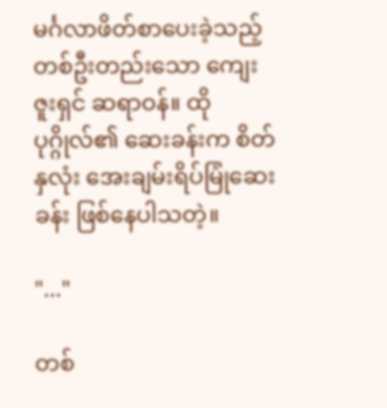မင်္ဂလာဖိတ်စာပေးခဲ့သည့် တစ်ဦးတည်းသော ကျေးဇူးရှင် ဆရာဝန်။ ထိုပုဂ္ဂိုလ်၏ ဆေးခန်းက စိတ်နှလုံး အေးချမ်းရိပ်မြုံဆေးခန်း ဖြစ်နေပါသတဲ့။

"..."

တစ်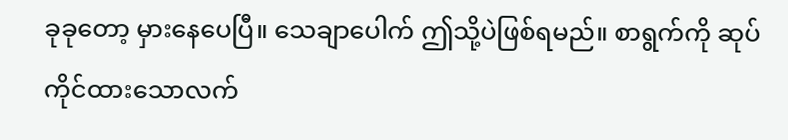ခုခုတော့ မှားနေပေပြီ။ သေချာပေါက် ဤသို့ပဲဖြစ်ရမည်။ စာရွက်ကို ဆုပ်ကိုင်ထားသောလက်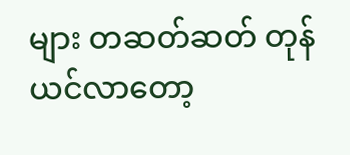များ တဆတ်ဆတ် တုန်ယင်လာတော့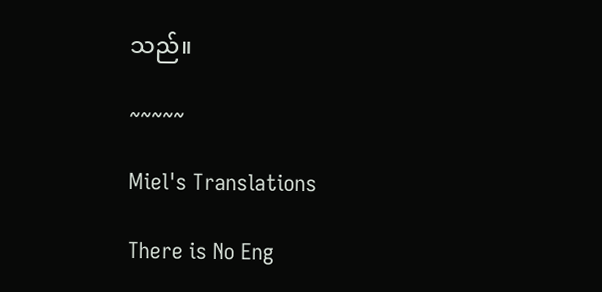သည်။

~~~~~

Miel's Translations

There is No Eng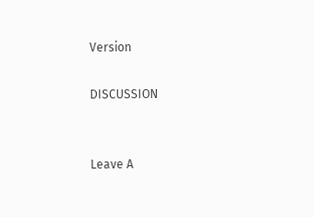Version

DISCUSSION


Leave A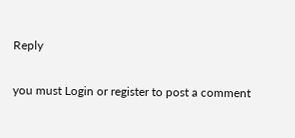Reply

you must Login or register to post a comment